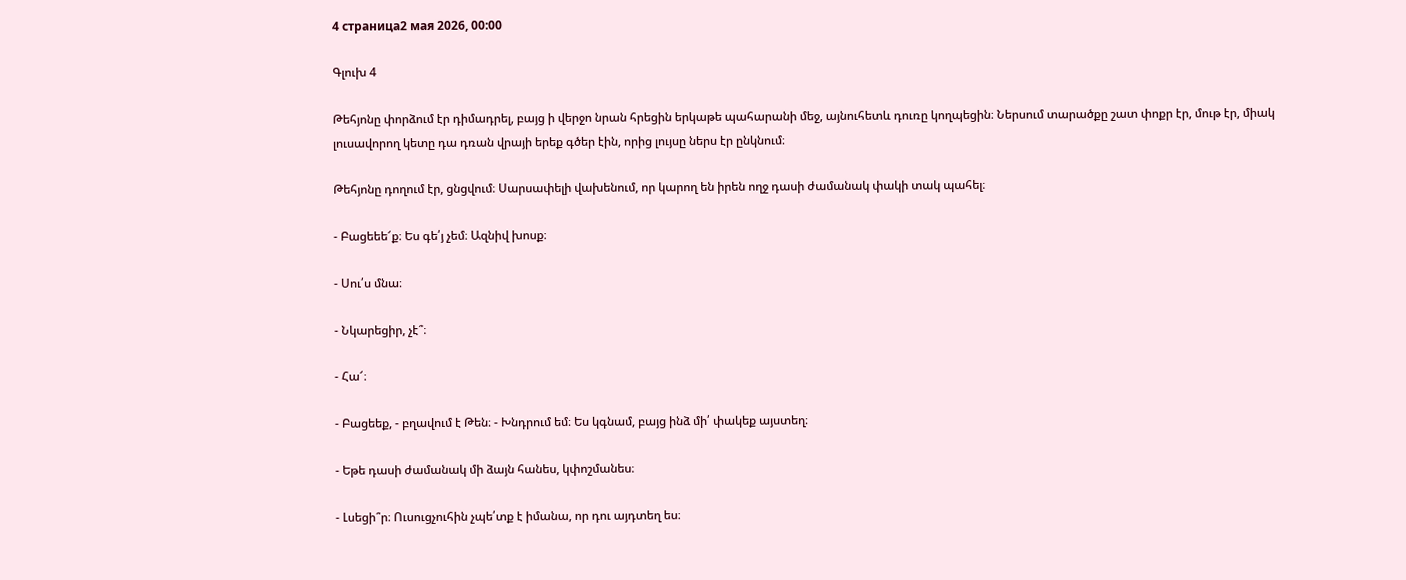4 страница2 мая 2026, 00:00

Գլուխ 4

Թեհյոնը փորձում էր դիմադրել, բայց ի վերջո նրան հրեցին երկաթե պահարանի մեջ, այնուհետև դուռը կողպեցին։ Ներսում տարածքը շատ փոքր էր, մութ էր, միակ լուսավորող կետը դա դռան վրայի երեք գծեր էին, որից լույսը ներս էր ընկնում։

Թեհյոնը դողում էր, ցնցվում։ Սարսափելի վախենում, որ կարող են իրեն ողջ դասի ժամանակ փակի տակ պահել։

- Բացեեե՜ք։ Ես գե՛յ չեմ։ Ազնիվ խոսք։

- Սու՛ս մնա։

- Նկարեցիր, չէ՞։

- Հա՜։

- Բացեեք, - բղավում է Թեն։ - Խնդրում եմ։ Ես կգնամ, բայց ինձ մի՛ փակեք այստեղ։

- Եթե դասի ժամանակ մի ձայն հանես, կփոշմանես։

- Լսեցի՞ր։ Ուսուցչուհին չպե՛տք է իմանա, որ դու այդտեղ ես։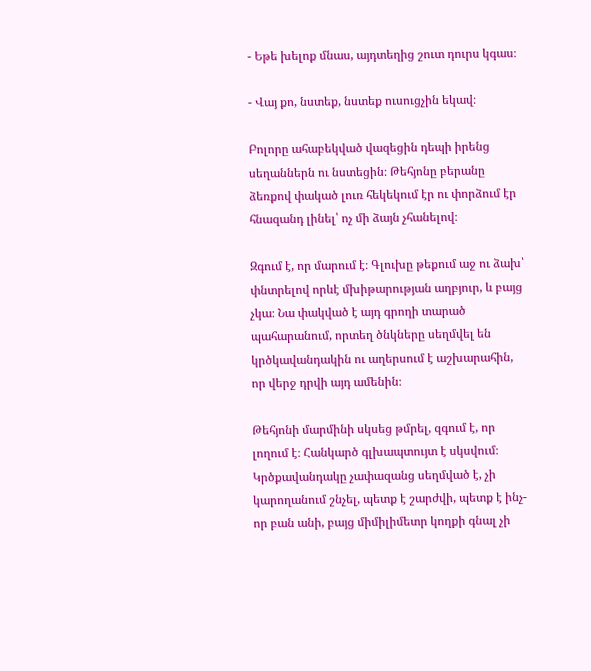- Եթե խելոք մնաս, այդտեղից շուտ դուրս կգաս։

- Վայ քո, նստեք, նստեք ուսուցչին եկավ։

Բոլորը ահաբեկված վազեցին դեպի իրենց սեղաններն ու նստեցին։ Թեհյոնը բերանը ձեռքով փակած լուռ հեկեկում էր ու փորձում էր հնազանդ լինել՝ ոչ մի ձայն չհանելով։

Զգում է, որ մարում է։ Գլուխը թեքում աջ ու ձախ՝ փնտրելով որևէ մխիթարության աղբյուր, և բայց չկա։ Նա փակված է այդ գրողի տարած պահարանում, որտեղ ծնկները սեղմվել են կրծկավանդակին ու աղերսում է աշխարահին, որ վերջ դրվի այդ ամենին։

Թեհյոնի մարմինի սկսեց թմրել, զգում է, որ լողում է։ Հանկարծ գլխապտույտ է սկսվում։ Կրծքավանդակը չափազանց սեղմված է, չի կարողանում շնչել, պետք է շարժվի, պետք է ինչ-որ բան անի, բայց միմիլիմետր կողքի գնալ չի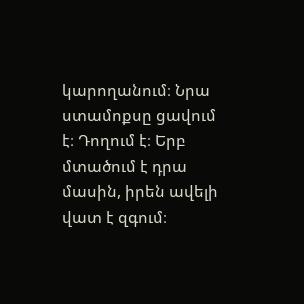կարողանում։ Նրա ստամոքսը ցավում է։ Դողում է։ Երբ մտածում է դրա մասին, իրեն ավելի վատ է զգում։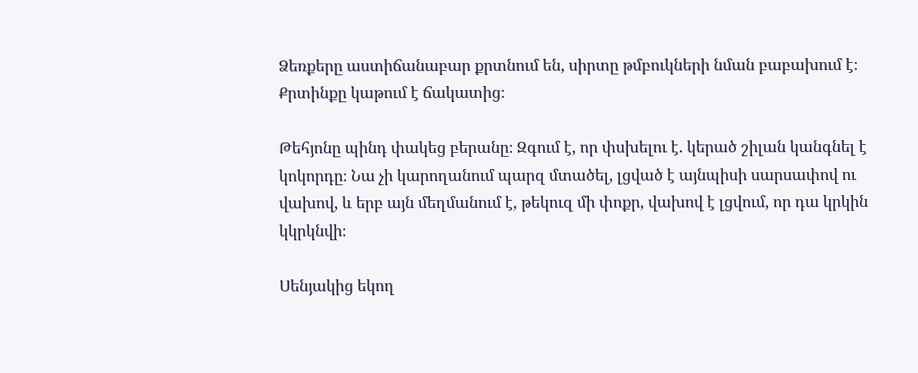Ձեռքերը աստիճանաբար քրտնում են, սիրտը թմբուկների նման բաբախում է։ Քրտինքը կաթում է ճակատից։

Թեհյոնը պինդ փակեց բերանը։ Զգում է, որ փսխելու է. կերած շիլան կանգնել է կոկորդը։ Նա չի կարողանում պարզ մտածել, լցված է այնպիսի սարսափով ու վախով, և երբ այն մեղմանում է, թեկուզ մի փոքր, վախով է լցվում, որ դա կրկին կկրկնվի։

Սենյակից եկող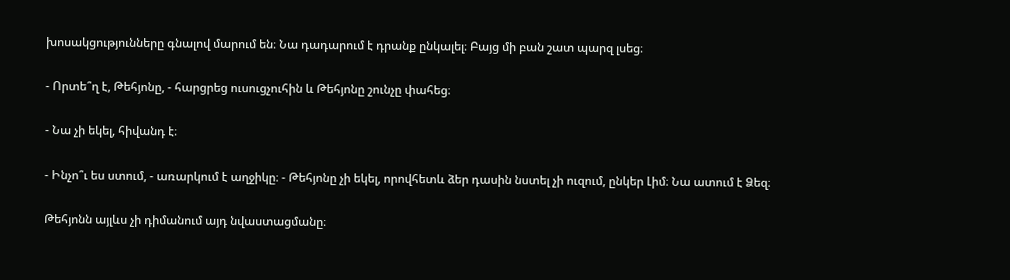խոսակցությունները գնալով մարում են։ Նա դադարում է դրանք ընկալել։ Բայց մի բան շատ պարզ լսեց։

- Որտե՞ղ է, Թեհյոնը, - հարցրեց ուսուցչուհին և Թեհյոնը շունչը փահեց։

- Նա չի եկել, հիվանդ է։

- Ինչո՞ւ ես ստում, - առարկում է աղջիկը։ - Թեհյոնը չի եկել, որովհետև ձեր դասին նստել չի ուզում, ընկեր Լիմ։ Նա ատում է Ձեզ։

Թեհյոնն այլևս չի դիմանում այդ նվաստացմանը։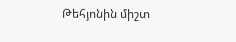Թեհյոնին միշտ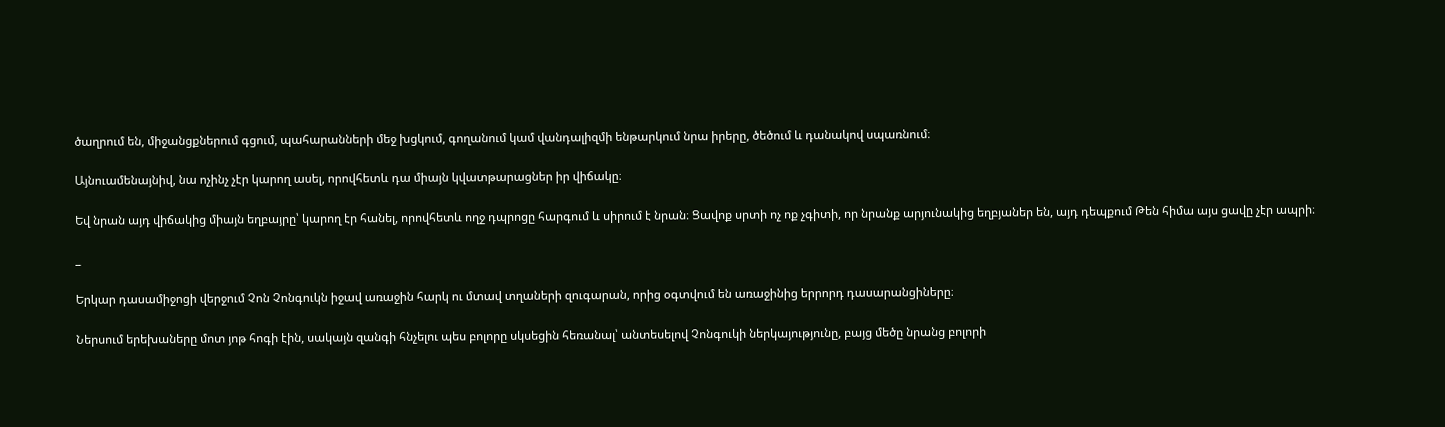ծաղրում են, միջանցքներում գցում, պահարանների մեջ խցկում, գողանում կամ վանդալիզմի ենթարկում նրա իրերը, ծեծում և դանակով սպառնում։

Այնուամենայնիվ, նա ոչինչ չէր կարող ասել, որովհետև դա միայն կվատթարացներ իր վիճակը։

Եվ նրան այդ վիճակից միայն եղբայրը՝ կարող էր հանել, որովհետև ողջ դպրոցը հարգում և սիրում է նրան։ Ցավոք սրտի ոչ ոք չգիտի, որ նրանք արյունակից եղբյաներ են, այդ դեպքում Թեն հիմա այս ցավը չէր ապրի։

_

Երկար դասամիջոցի վերջում Չոն Չոնգուկն իջավ առաջին հարկ ու մտավ տղաների զուգարան, որից օգտվում են առաջինից երրորդ դասարանցիները։

Ներսում երեխաները մոտ յոթ հոգի էին, սակայն զանգի հնչելու պես բոլորը սկսեցին հեռանալ՝ անտեսելով Չոնգուկի ներկայությունը, բայց մեծը նրանց բոլորի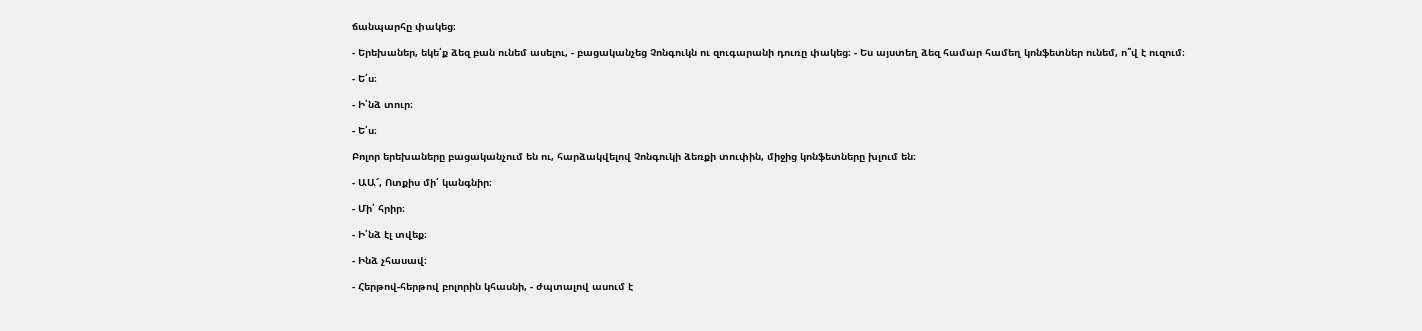ճանպարհը փակեց։

- Երեխաներ, եկե՛ք ձեզ բան ունեմ ասելու, - բացականչեց Չոնգուկն ու զուգարանի դուռը փակեց։ - Ես այստեղ ձեզ համար համեղ կոնֆետներ ունեմ, ո՞վ է ուզում։

- Ե՛ս։

- Ի՛նձ տուր։

- Ե՛ս։

Բոլոր երեխաները բացականչում են ու, հարձակվելով Չոնգուկի ձեռքի տուփին, միջից կոնֆետները խլում են։

- ԱԱ՜, Ոտքիս մի՛ կանգնիր։

- Մի՛ հրիր։

- Ի՛նձ էլ տվեք։

- Ինձ չհասավ։

- Հերթով-հերթով բոլորին կհասնի, - ժպտալով ասում է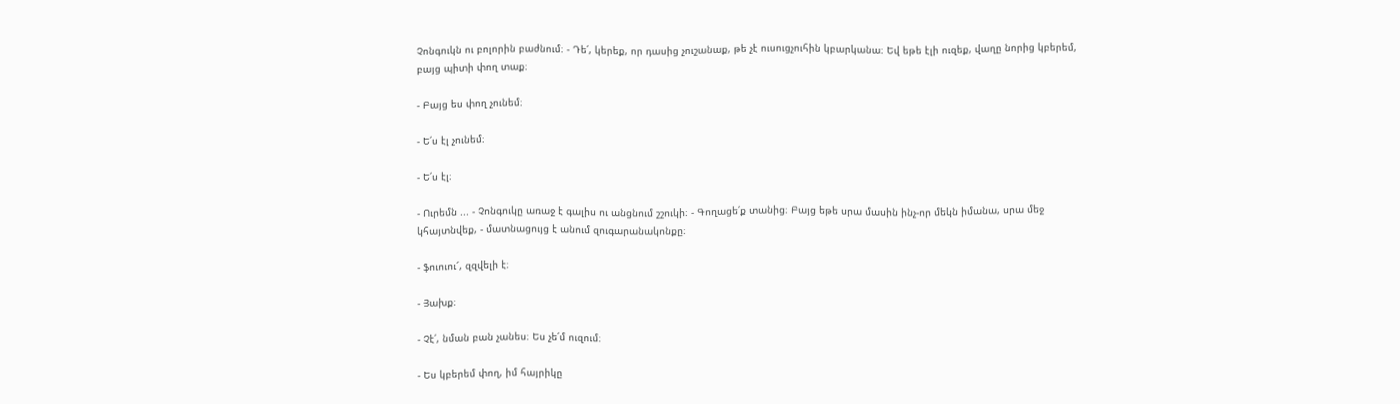Չոնգուկն ու բոլորին բաժնում։ - Դե՛, կերեք, որ դասից չուշանաք, թե չէ ուսուցչուհին կբարկանա։ Եվ եթե էլի ուզեք, վաղը նորից կբերեմ, բայց պիտի փող տաք։

- Բայց ես փող չունեմ։

- Ե՛ս էլ չունեմ։

- Ե՛ս էլ։

- Ուրեմն ... - Չոնգուկը առաջ է գալիս ու անցնում շշուկի։ - Գողացե՛ք տանից։ Բայց եթե սրա մասին ինչ-որ մեկն իմանա, սրա մեջ կհայտնվեք, - մատնացույց է անում զուգարանակոնքը։

- ֆուուու՜, զզվելի է։

- Յախք։

- Չէ՛, նման բան չանես։ Ես չե՛մ ուզում։

- Ես կբերեմ փող, իմ հայրիկը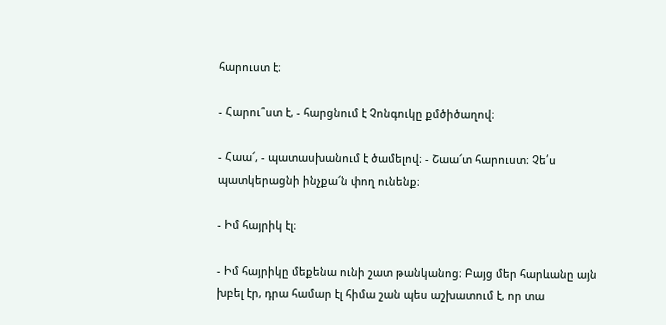հարուստ է։

- Հարու՞ստ է, - հարցնում է Չոնգուկը քմծիծաղով։

- Հաա՜, - պատասխանում է ծամելով։ - Շաա՜տ հարուստ։ Չե՛ս պատկերացնի ինչքա՜ն փող ունենք։

- Իմ հայրիկ էլ։

- Իմ հայրիկը մեքենա ունի շատ թանկանոց։ Բայց մեր հարևանը այն խբել էր, դրա համար էլ հիմա շան պես աշխատում է, որ տա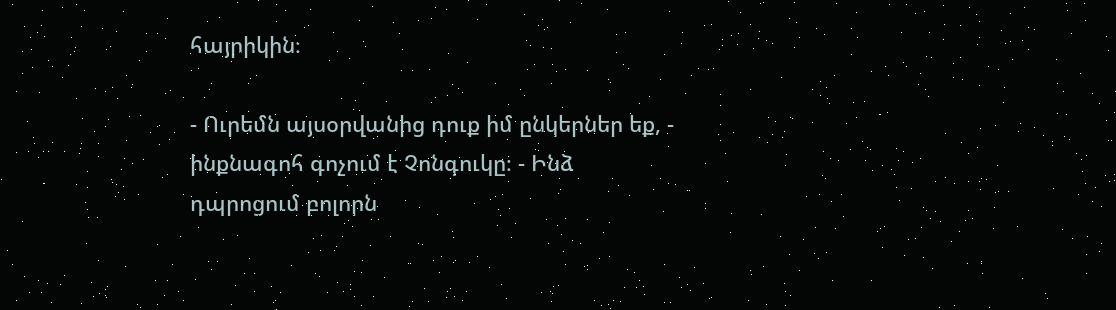հայրիկին։

- Ուրեմն այսօրվանից դուք իմ ընկերներ եք, - ինքնագոհ գոչում է Չոնգուկը։ - Ինձ դպրոցում բոլորն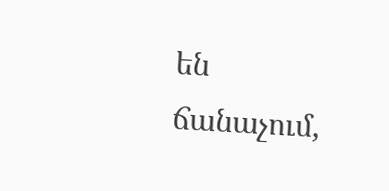են ճանաչում,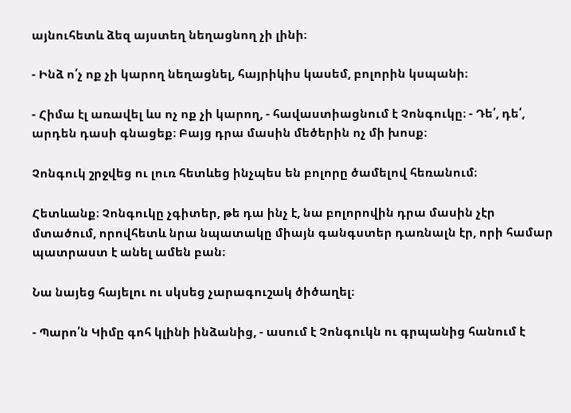այնուհետև ձեզ այստեղ նեղացնող չի լինի։

- Ինձ ո՛չ ոք չի կարող նեղացնել, հայրիկիս կասեմ, բոլորին կսպանի։

- Հիմա էլ առավել ևս ոչ ոք չի կարող, - հավաստիացնում է Չոնգուկը։ - Դե՛, դե՛, արդեն դասի գնացեք։ Բայց դրա մասին մեծերին ոչ մի խոսք։

Չոնգուկ շրջվեց ու լուռ հետևեց ինչպես են բոլորը ծամելով հեռանում։

Հետևանք։ Չոնգուկը չգիտեր, թե դա ինչ է, նա բոլորովին դրա մասին չէր մտածում, որովհետև նրա նպատակը միայն գանգստեր դառնալն էր, որի համար պատրաստ է անել ամեն բան։

Նա նայեց հայելու ու սկսեց չարագուշակ ծիծաղել։

- Պարո՛ն Կիմը գոհ կլինի ինձանից, - ասում է Չոնգուկն ու գրպանից հանում է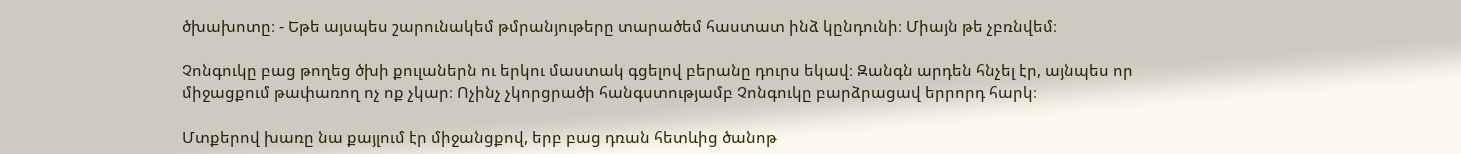ծխախոտը։ - Եթե այսպես շարունակեմ թմրանյութերը տարածեմ հաստատ ինձ կընդունի։ Միայն թե չբռնվեմ։

Չոնգուկը բաց թողեց ծխի քուլաներն ու երկու մաստակ գցելով բերանը դուրս եկավ։ Զանգն արդեն հնչել էր, այնպես որ միջացքում թափառող ոչ ոք չկար։ Ոչինչ չկորցրածի հանգստությամբ Չոնգուկը բարձրացավ երրորդ հարկ։

Մտքերով խառը նա քայլում էր միջանցքով, երբ բաց դռան հետևից ծանոթ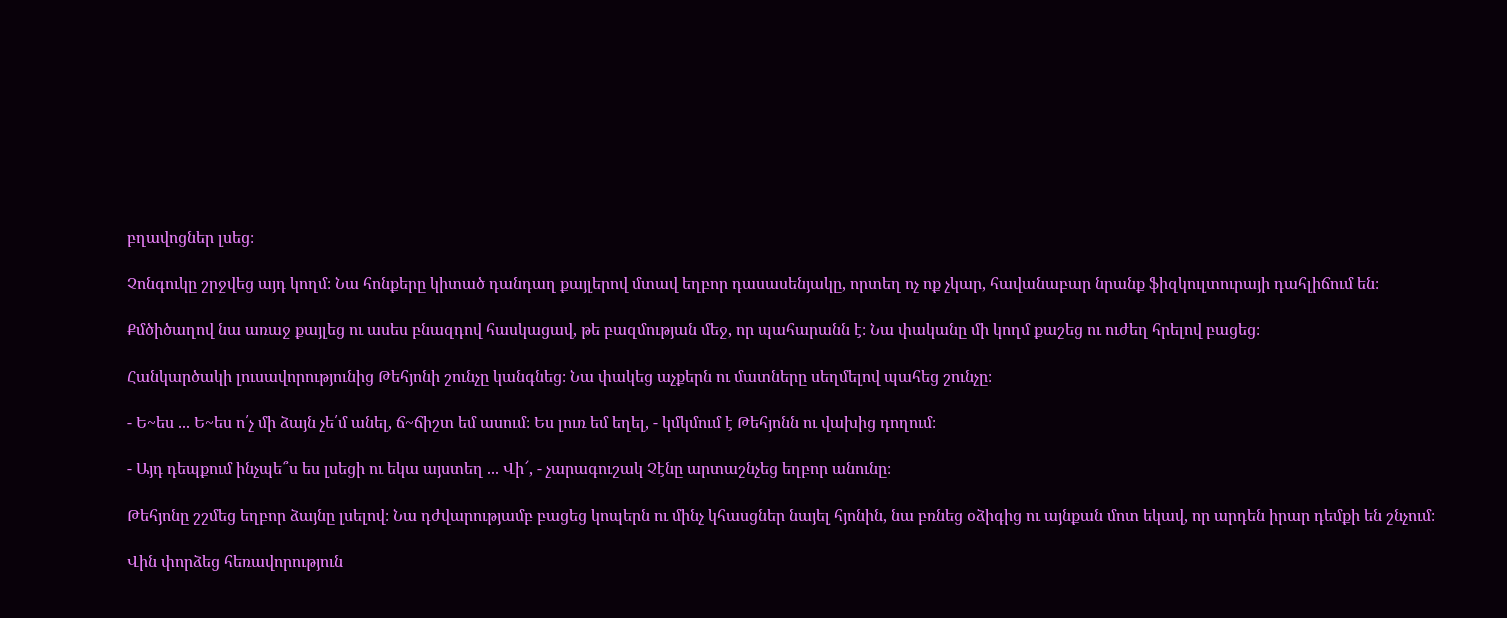բղավոցներ լսեց։

Չոնգուկը շրջվեց այդ կողմ։ Նա հոնքերը կիտած դանդաղ քայլերով մտավ եղբոր դասասենյակը, որտեղ ոչ ոք չկար, հավանաբար նրանք ֆիզկուլտուրայի դահլիճում են։

Քմծիծաղով նա առաջ քայլեց ու ասես բնազդով հասկացավ, թե բազմության մեջ, որ պահարանն է։ Նա փականը մի կողմ քաշեց ու ուժեղ հրելով բացեց։

Հանկարծակի լուսավորությունից Թեհյոնի շունչը կանգնեց։ Նա փակեց աչքերն ու մատները սեղմելով պահեց շունչը։

- Ե~ես ... Ե~ես ո՛չ մի ձայն չե՛մ անել, ճ~ճիշտ եմ ասում։ Ես լուռ եմ եղել, - կմկմում է Թեհյոնն ու վախից դողում։

- Այդ դեպքում ինչպե՞ս ես լսեցի ու եկա այստեղ ... Վի՜, - չարագուշակ Չէնը արտաշնչեց եղբոր անունը։

Թեհյոնը շշմեց եղբոր ձայնը լսելով։ Նա դժվարությամբ բացեց կոպերն ու մինչ կհասցներ նայել հյոնին, նա բռնեց օձիգից ու այնքան մոտ եկավ, որ արդեն իրար դեմքի են շնչում։

Վին փորձեց հեռավորություն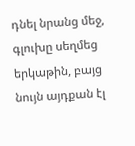դնել նրանց մեջ, գլուխը սեղմեց երկաթին, բայց նույն այդքան էլ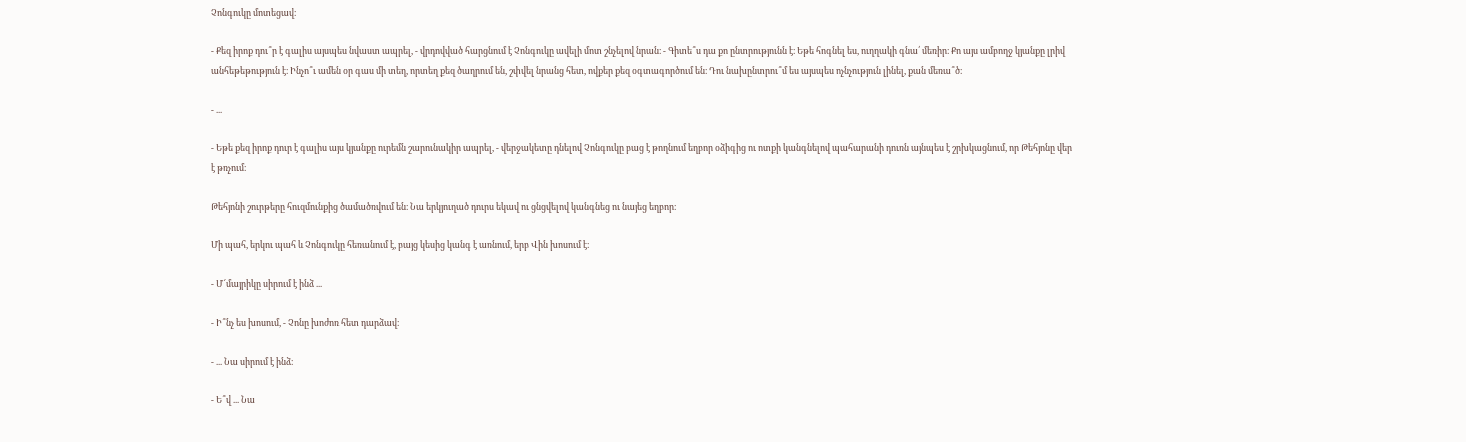Չոնգուկը մոտեցավ։

- Քեզ իրոք դու՞ր է գալիս այսպես նվաստ ապրել, - վրդովված հարցնում է Չոնգուկը ավելի մոտ շնչելով նրան։ - Գիտե՞ս դա քո ընտրությունն է։ Եթե հոգնել ես, ուղղակի գնա՛ մեռիր։ Քո այս ամբողջ կյանքը լրիվ անհեթեթություն է։ Ինչո՞ւ ամեն օր գաս մի տեղ, որտեղ քեզ ծաղրում են, շփվել նրանց հետ, ովքեր քեզ օգտագործում են։ Դու նախընտրու՞մ ես այսպես ոչնչություն լինել, քան մեռա՞ծ։

- ...

- Եթե քեզ իրոք դուր է գալիս այս կյանքը ուրեմն շարունակիր ապրել, - վերջակետը դնելով Չոնգուկը բաց է թողնում եղբոր օձիգից ու ոտքի կանգնելով պահարանի դուռն այնպես է շրխկացնում, որ Թեհյոնը վեր է թռչում։

Թեհյոնի շուրթերը հուզմունքից ծամածռվում են։ Նա երկյուղած դուրս եկավ ու ցնցվելով կանգնեց ու նայեց եղբոր։

Մի պահ, երկու պահ և Չոնգուկը հեռանում է, բայց կեսից կանգ է առնում, երբ Վին խոսում է։

- Մ՜մայրիկը սիրում է ինձ ...

- Ի՞նչ ես խոսում, - Չոնը խոժոռ հետ դարձավ։

- ... Նա սիրում է ինձ։

- Ե՞վ ... Նա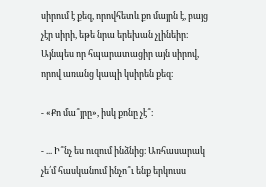սիրում է քեզ, որովհետև քո մայրն է, բայց չէր սիրի, եթե նրա երեխան չլինեիր։ Այնպես որ հպարատացիր այն սիրով, որով առանց կապի կսիրեն քեզ։

- «Քո մա՞յրը», իսկ քոնը չէ՞։

- ... Ի՞նչ ես ուզում ինձնից։ Առհասարակ չե՛մ հասկանում ինչո՞ւ ենք երկուսս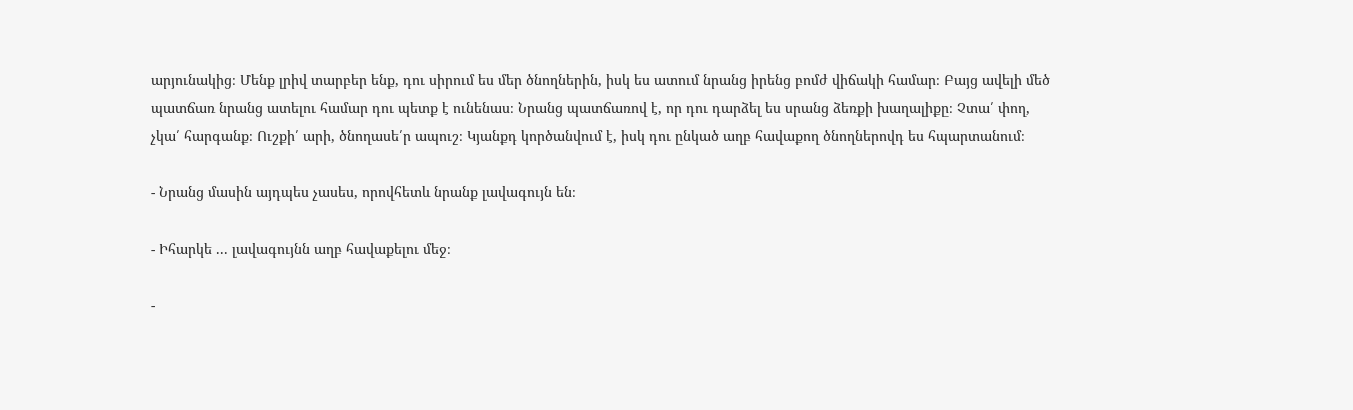արյունակից։ Մենք լրիվ տարբեր ենք, դու սիրում ես մեր ծնողներին, իսկ ես ատում նրանց իրենց բոմժ վիճակի համար։ Բայց ավելի մեծ պատճառ նրանց ատելու համար դու պետք է ունենաս։ Նրանց պատճառով է, որ դու դարձել ես սրանց ձեռքի խաղալիքը։ Չտա՛ փող, չկա՛ հարգանք։ Ուշքի՛ արի, ծնողասե՛ր ապուշ։ Կյանքդ կործանվում է, իսկ դու ընկած աղբ հավաքող ծնողներովդ ես հպարտանում։

- Նրանց մասին այդպես չասես, որովհետև նրանք լավագույն են։

- Իհարկե ... լավագույնն աղբ հավաքելու մեջ։

-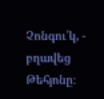Չոնգու՛կ, - բղավեց Թեհյոնը։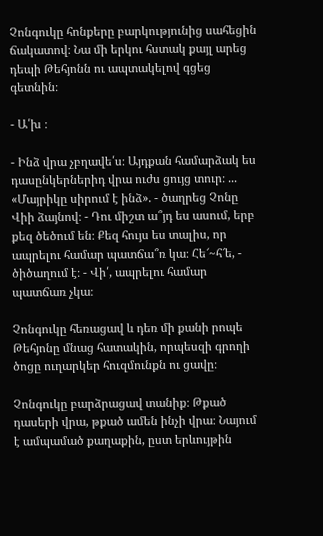Չոնգուկը հոնքերը բարկությունից սահեցին ճակատով։ Նա մի երկու հստակ քայլ արեց դեպի Թեհյոնն ու ապտակելով գցեց գետնին։

- Ա՛խ ։

- Ինձ վրա չբղավե՛ս։ Այդքան համարձակ ես դասընկերներիդ վրա ուժս ցույց տուր։ ... «Մայրիկը սիրում է ինձ». - ծաղրեց Չոնը Վիի ձայնով։ - Դու միշտ ա՞յդ ես ասում, երբ քեզ ծեծում են։ Քեզ հույս ես տալիս, որ ապրելու համար պատճա՞ռ կա։ Հե՜~հ՜ե, - ծիծաղում է։ - Վի՛, ապրելու համար պատճառ չկա։

Չոնգուկը հեռացավ և դեռ մի քանի րոպե Թեհյոնը մնաց հատակին, որպեսզի գրողի ծոցը ուղարկեր հուզմունքն ու ցավը։

Չոնգուկը բարձրացավ տանիք։ Թքած դասերի վրա, թքած ամեն ինչի վրա։ Նայում է ամպամած քաղաքին, ըստ երևույթին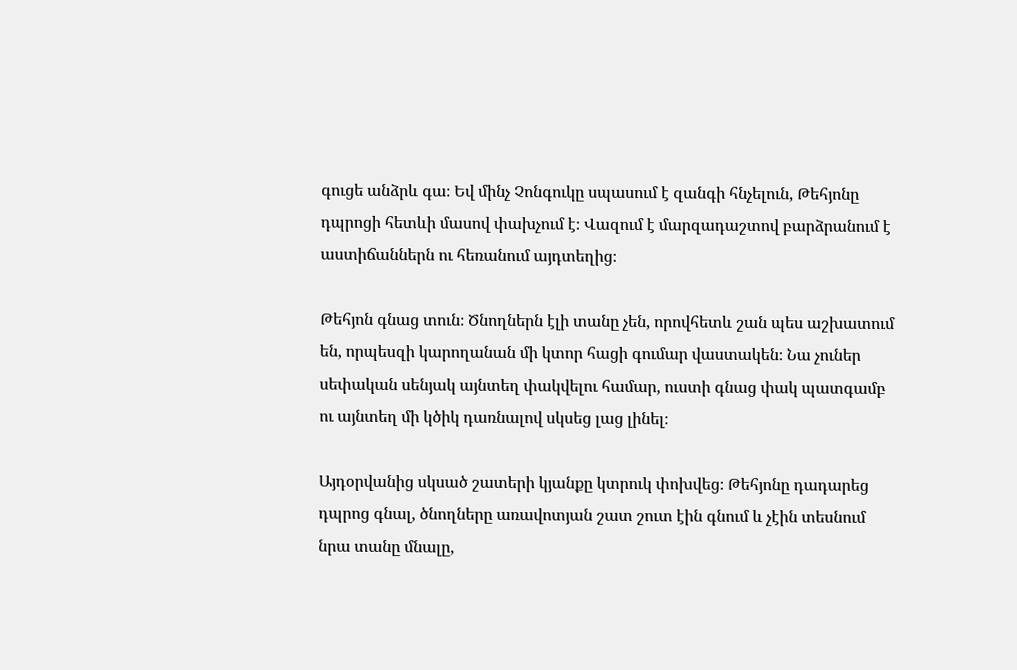գուցե անձրև գա։ Եվ մինչ Չոնգուկը սպասում է զանգի հնչելուն, Թեհյոնը դպրոցի հետևի մասով փախչում է։ Վազում է մարզադաշտով բարձրանում է աստիճաններն ու հեռանում այդտեղից։

Թեհյոն գնաց տուն։ Ծնողներն էլի տանը չեն, որովհետև շան պես աշխատում են, որպեսզի կարողանան մի կտոր հացի գումար վաստակեն։ Նա չուներ սեփական սենյակ այնտեղ փակվելու համար, ուստի գնաց փակ պատգամբ ու այնտեղ մի կծիկ դառնալով սկսեց լաց լինել։

Այդօրվանից սկսած շատերի կյանքը կտրուկ փոխվեց։ Թեհյոնը դադարեց դպրոց գնալ, ծնողները առավոտյան շատ շուտ էին գնում և չէին տեսնում նրա տանը մնալը,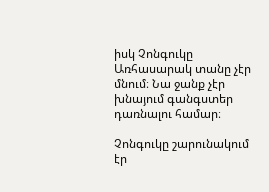իսկ Չոնգուկը Առհասարակ տանը չէր մնում։ Նա ջանք չէր խնայում գանգստեր դառնալու համար։

Չոնգուկը շարունակում էր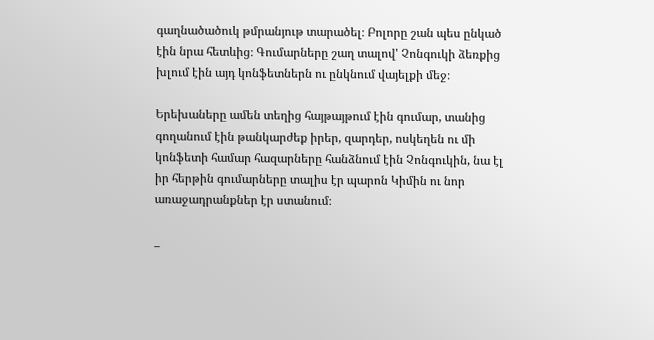գաղնածածուկ թմրանյութ տարածել։ Բոլորը շան պես ընկած էին նրա հետևից։ Գումարները շաղ տալով' Չոնգուկի ձեռքից խլում էին այդ կոնֆետներն ու ընկնում վայելքի մեջ։

Երեխաները ամեն տեղից հայթայթում էին գումար, տանից գողանում էին թանկարժեք իրեր, զարդեր, ոսկեղեն ու մի կոնֆետի համար հազարները հանձնում էին Չոնգուկին, նա էլ իր հերթին գումարները տալիս էր պարոն Կիմին ու նոր առաջադրանքներ էր ստանում։

_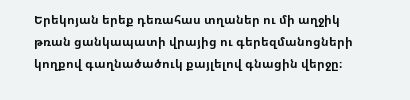Երեկոյան երեք դեռահաս տղաներ ու մի աղջիկ թռան ցանկապատի վրայից ու գերեզմանոցների կողքով գաղնածածուկ քայլելով գնացին վերջը։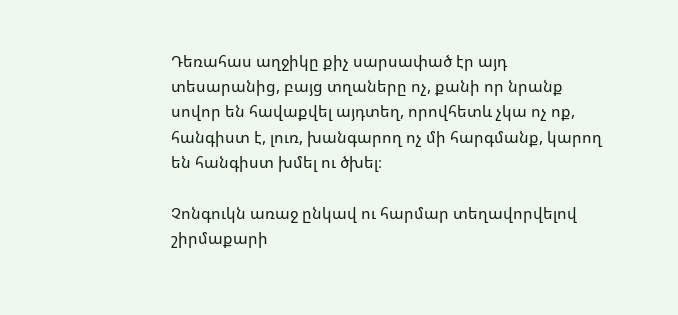Դեռահաս աղջիկը քիչ սարսափած էր այդ տեսարանից, բայց տղաները ոչ, քանի որ նրանք սովոր են հավաքվել այդտեղ, որովհետև չկա ոչ ոք, հանգիստ է, լուռ, խանգարող ոչ մի հարգմանք, կարող են հանգիստ խմել ու ծխել։

Չոնգուկն առաջ ընկավ ու հարմար տեղավորվելով շիրմաքարի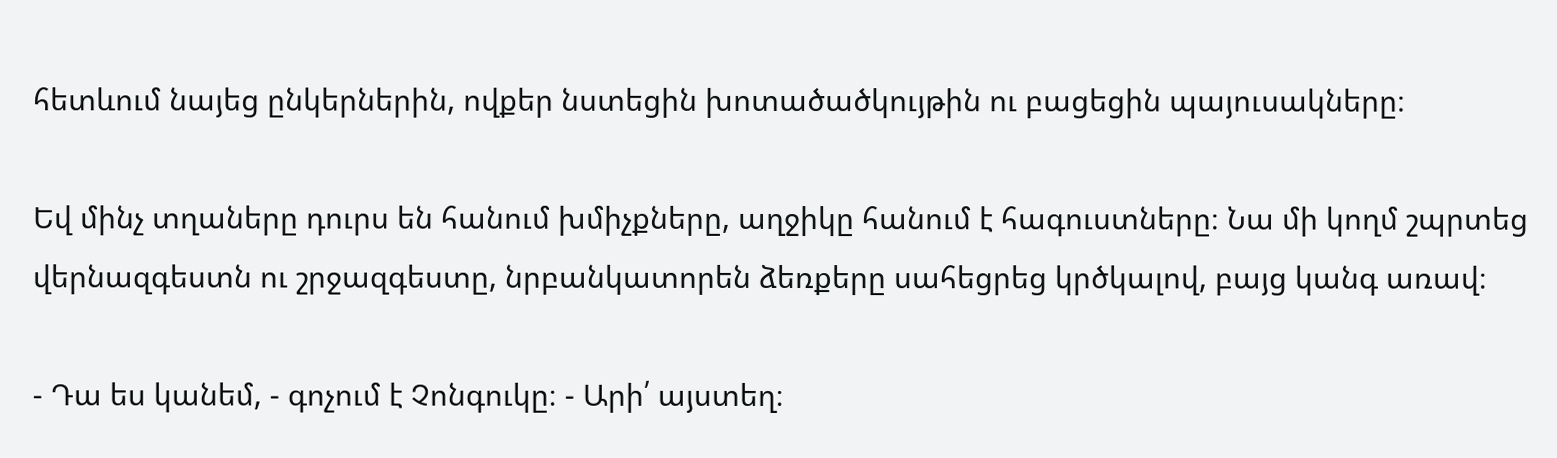հետևում նայեց ընկերներին, ովքեր նստեցին խոտածածկույթին ու բացեցին պայուսակները։

Եվ մինչ տղաները դուրս են հանում խմիչքները, աղջիկը հանում է հագուստները։ Նա մի կողմ շպրտեց վերնազգեստն ու շրջազգեստը, նրբանկատորեն ձեռքերը սահեցրեց կրծկալով, բայց կանգ առավ։

- Դա ես կանեմ, - գոչում է Չոնգուկը։ - Արի՛ այստեղ։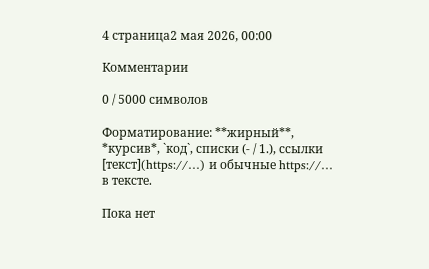4 страница2 мая 2026, 00:00

Комментарии

0 / 5000 символов

Форматирование: **жирный**, *курсив*, `код`, списки (- / 1.), ссылки [текст](https://…) и обычные https://… в тексте.

Пока нет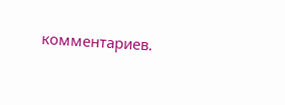комментариев.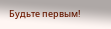Будьте первым!